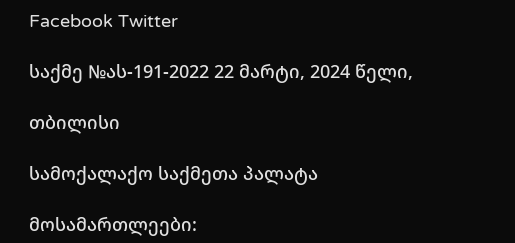Facebook Twitter

საქმე №ას-191-2022 22 მარტი, 2024 წელი,

თბილისი

სამოქალაქო საქმეთა პალატა

მოსამართლეები: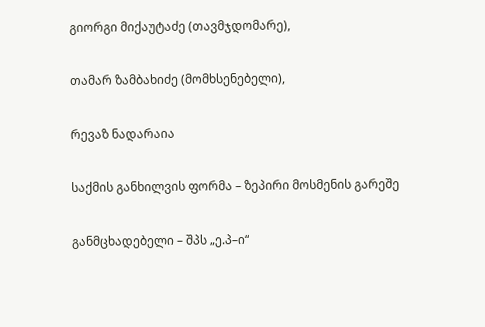გიორგი მიქაუტაძე (თავმჯდომარე),

თამარ ზამბახიძე (მომხსენებელი),

რევაზ ნადარაია

საქმის განხილვის ფორმა – ზეპირი მოსმენის გარეშე

განმცხადებელი – შპს „ე.პ–ი“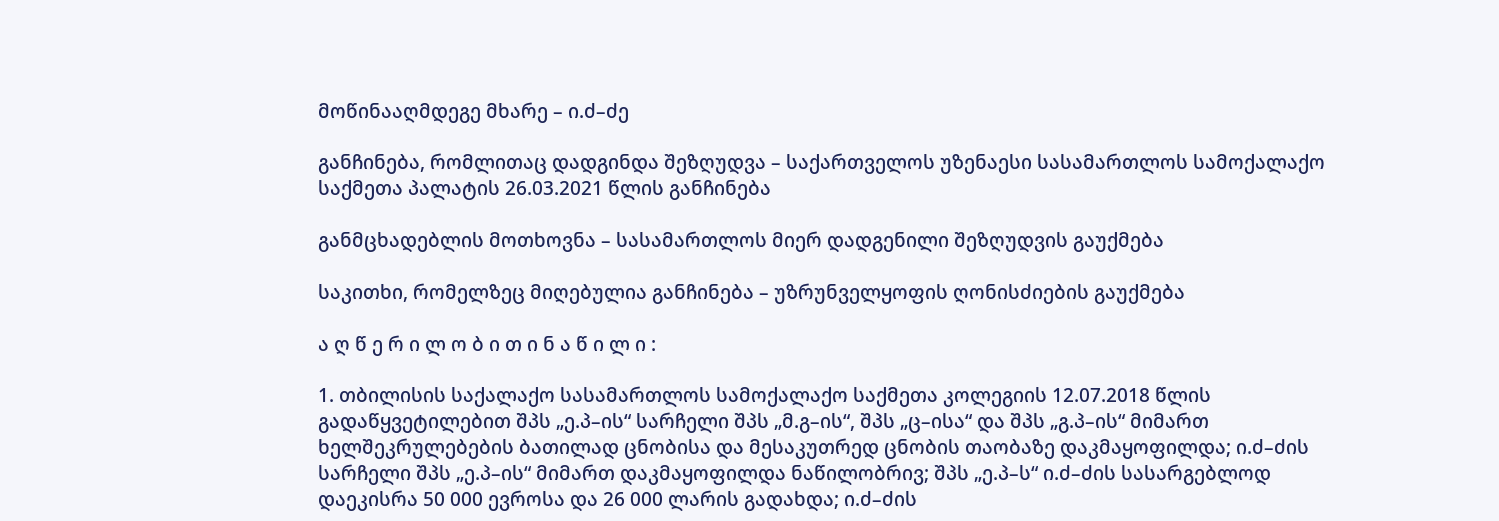მოწინააღმდეგე მხარე – ი.ძ–ძე

განჩინება, რომლითაც დადგინდა შეზღუდვა – საქართველოს უზენაესი სასამართლოს სამოქალაქო საქმეთა პალატის 26.03.2021 წლის განჩინება

განმცხადებლის მოთხოვნა – სასამართლოს მიერ დადგენილი შეზღუდვის გაუქმება

საკითხი, რომელზეც მიღებულია განჩინება – უზრუნველყოფის ღონისძიების გაუქმება

ა ღ წ ე რ ი ლ ო ბ ი თ ი ნ ა წ ი ლ ი :

1. თბილისის საქალაქო სასამართლოს სამოქალაქო საქმეთა კოლეგიის 12.07.2018 წლის გადაწყვეტილებით შპს „ე.პ–ის“ სარჩელი შპს „მ.გ–ის“, შპს „ც–ისა“ და შპს „გ.პ–ის“ მიმართ ხელშეკრულებების ბათილად ცნობისა და მესაკუთრედ ცნობის თაობაზე დაკმაყოფილდა; ი.ძ–ძის სარჩელი შპს „ე.პ–ის“ მიმართ დაკმაყოფილდა ნაწილობრივ; შპს „ე.პ–ს“ ი.ძ–ძის სასარგებლოდ დაეკისრა 50 000 ევროსა და 26 000 ლარის გადახდა; ი.ძ–ძის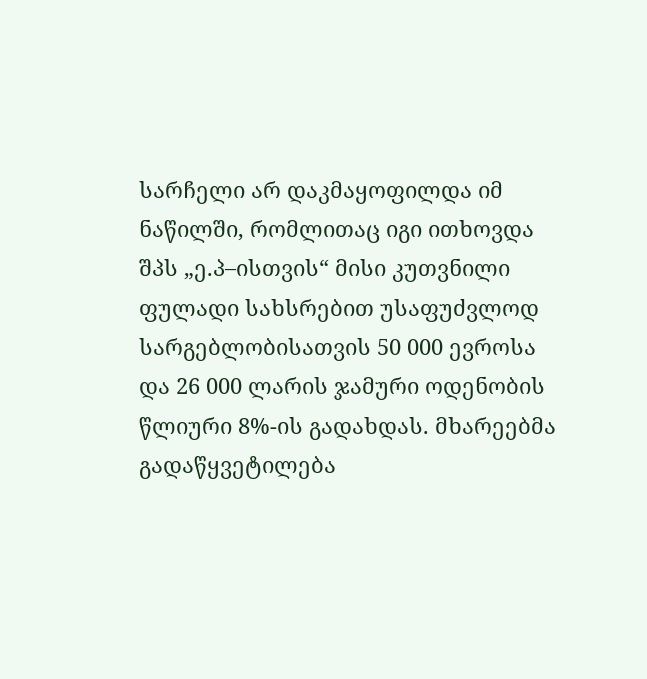სარჩელი არ დაკმაყოფილდა იმ ნაწილში, რომლითაც იგი ითხოვდა შპს „ე.პ–ისთვის“ მისი კუთვნილი ფულადი სახსრებით უსაფუძვლოდ სარგებლობისათვის 50 000 ევროსა და 26 000 ლარის ჯამური ოდენობის წლიური 8%-ის გადახდას. მხარეებმა გადაწყვეტილება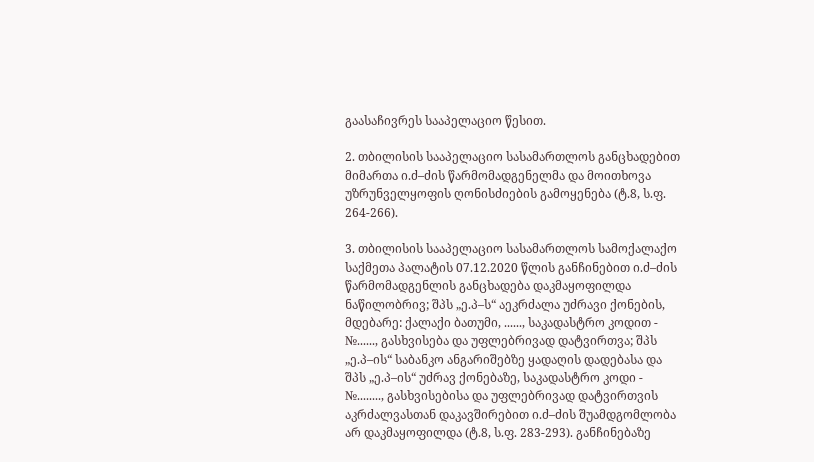გაასაჩივრეს სააპელაციო წესით.

2. თბილისის სააპელაციო სასამართლოს განცხადებით მიმართა ი.ძ–ძის წარმომადგენელმა და მოითხოვა უზრუნველყოფის ღონისძიების გამოყენება (ტ.8, ს.ფ. 264-266).

3. თბილისის სააპელაციო სასამართლოს სამოქალაქო საქმეთა პალატის 07.12.2020 წლის განჩინებით ი.ძ–ძის წარმომადგენლის განცხადება დაკმაყოფილდა ნაწილობრივ; შპს „ე.პ–ს“ აეკრძალა უძრავი ქონების, მდებარე: ქალაქი ბათუმი, ......, საკადასტრო კოდით - №......, გასხვისება და უფლებრივად დატვირთვა; შპს „ე.პ–ის“ საბანკო ანგარიშებზე ყადაღის დადებასა და შპს „ე.პ–ის“ უძრავ ქონებაზე, საკადასტრო კოდი - №........, გასხვისებისა და უფლებრივად დატვირთვის აკრძალვასთან დაკავშირებით ი.ძ–ძის შუამდგომლობა არ დაკმაყოფილდა (ტ.8, ს.ფ. 283-293). განჩინებაზე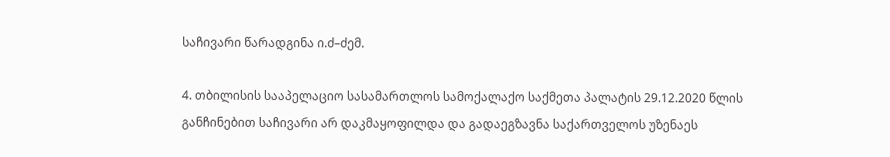საჩივარი წარადგინა ი.ძ–ძემ.

4. თბილისის სააპელაციო სასამართლოს სამოქალაქო საქმეთა პალატის 29.12.2020 წლის განჩინებით საჩივარი არ დაკმაყოფილდა და გადაეგზავნა საქართველოს უზენაეს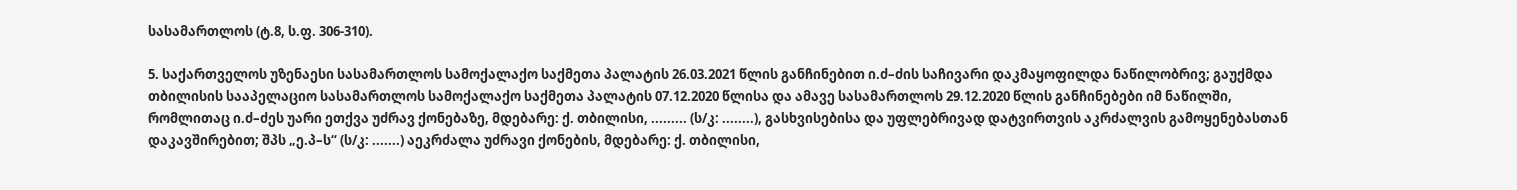სასამართლოს (ტ.8, ს.ფ. 306-310).

5. საქართველოს უზენაესი სასამართლოს სამოქალაქო საქმეთა პალატის 26.03.2021 წლის განჩინებით ი.ძ–ძის საჩივარი დაკმაყოფილდა ნაწილობრივ; გაუქმდა თბილისის სააპელაციო სასამართლოს სამოქალაქო საქმეთა პალატის 07.12.2020 წლისა და ამავე სასამართლოს 29.12.2020 წლის განჩინებები იმ ნაწილში, რომლითაც ი.ძ–ძეს უარი ეთქვა უძრავ ქონებაზე, მდებარე: ქ. თბილისი, ......... (ს/კ: ........), გასხვისებისა და უფლებრივად დატვირთვის აკრძალვის გამოყენებასთან დაკავშირებით; შპს „ე.პ–ს“ (ს/კ: .......) აეკრძალა უძრავი ქონების, მდებარე: ქ. თბილისი,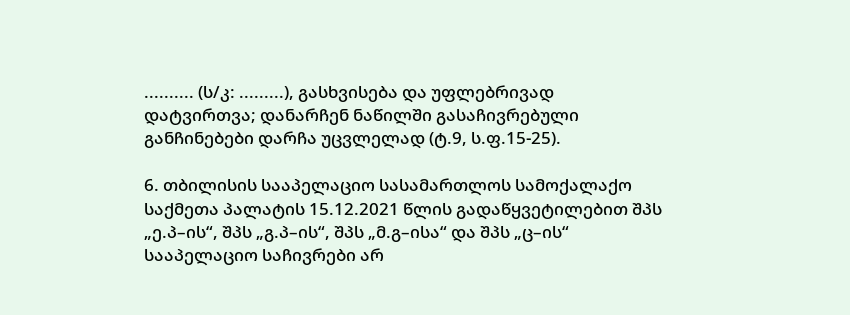.......... (ს/კ: .........), გასხვისება და უფლებრივად დატვირთვა; დანარჩენ ნაწილში გასაჩივრებული განჩინებები დარჩა უცვლელად (ტ.9, ს.ფ.15-25).

6. თბილისის სააპელაციო სასამართლოს სამოქალაქო საქმეთა პალატის 15.12.2021 წლის გადაწყვეტილებით შპს „ე.პ–ის“, შპს „გ.პ–ის“, შპს „მ.გ–ისა“ და შპს „ც–ის“ სააპელაციო საჩივრები არ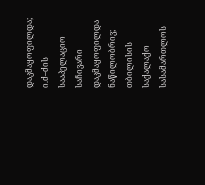დაკმაყოფილდა; ი.ძ–ძის სააპელაციო საჩივარი დაკმაყოფილდა ნაწილობრივ; თბილისის საქალაქო სასამართლოს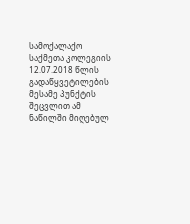სამოქალაქო საქმეთა კოლეგიის 12.07.2018 წლის გადაწყვეტილების მესამე პუნქტის შეცვლით ამ ნაწილში მიღებულ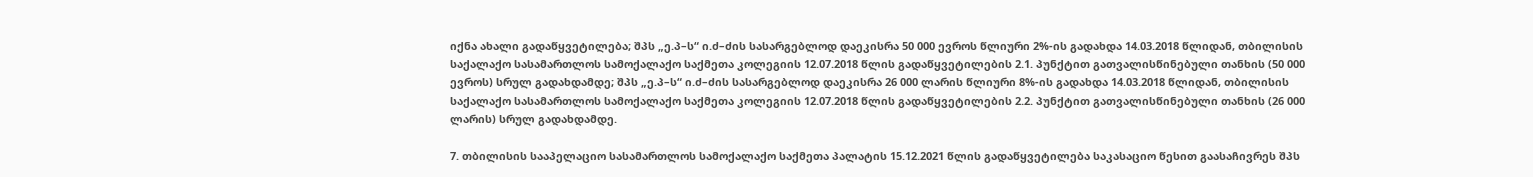იქნა ახალი გადაწყვეტილება; შპს „ე.პ–ს“ ი.ძ–ძის სასარგებლოდ დაეკისრა 50 000 ევროს წლიური 2%-ის გადახდა 14.03.2018 წლიდან, თბილისის საქალაქო სასამართლოს სამოქალაქო საქმეთა კოლეგიის 12.07.2018 წლის გადაწყვეტილების 2.1. პუნქტით გათვალისწინებული თანხის (50 000 ევროს) სრულ გადახდამდე; შპს „ე.პ–ს“ ი.ძ–ძის სასარგებლოდ დაეკისრა 26 000 ლარის წლიური 8%-ის გადახდა 14.03.2018 წლიდან, თბილისის საქალაქო სასამართლოს სამოქალაქო საქმეთა კოლეგიის 12.07.2018 წლის გადაწყვეტილების 2.2. პუნქტით გათვალისწინებული თანხის (26 000 ლარის) სრულ გადახდამდე.

7. თბილისის სააპელაციო სასამართლოს სამოქალაქო საქმეთა პალატის 15.12.2021 წლის გადაწყვეტილება საკასაციო წესით გაასაჩივრეს შპს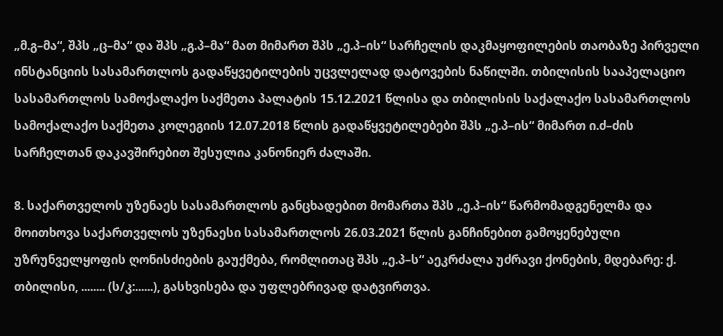„მ.გ–მა“, შპს „ც–მა“ და შპს „გ.პ–მა“ მათ მიმართ შპს „ე.პ–ის“ სარჩელის დაკმაყოფილების თაობაზე პირველი ინსტანციის სასამართლოს გადაწყვეტილების უცვლელად დატოვების ნაწილში. თბილისის სააპელაციო სასამართლოს სამოქალაქო საქმეთა პალატის 15.12.2021 წლისა და თბილისის საქალაქო სასამართლოს სამოქალაქო საქმეთა კოლეგიის 12.07.2018 წლის გადაწყვეტილებები შპს „ე.პ–ის“ მიმართ ი.ძ–ძის სარჩელთან დაკავშირებით შესულია კანონიერ ძალაში.

8. საქართველოს უზენაეს სასამართლოს განცხადებით მომართა შპს „ე.პ–ის“ წარმომადგენელმა და მოითხოვა საქართველოს უზენაესი სასამართლოს 26.03.2021 წლის განჩინებით გამოყენებული უზრუნველყოფის ღონისძიების გაუქმება, რომლითაც შპს „ე.პ–ს“ აეკრძალა უძრავი ქონების, მდებარე: ქ. თბილისი, ........ (ს/კ:......), გასხვისება და უფლებრივად დატვირთვა.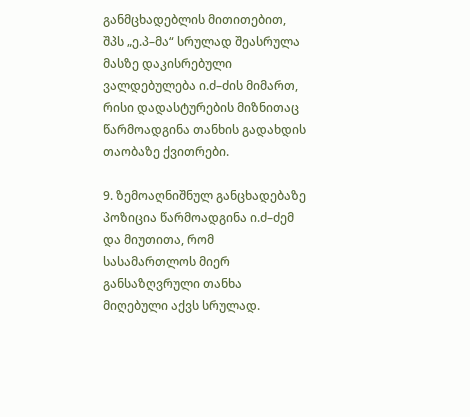განმცხადებლის მითითებით, შპს „ე.პ–მა“ სრულად შეასრულა მასზე დაკისრებული ვალდებულება ი.ძ–ძის მიმართ, რისი დადასტურების მიზნითაც წარმოადგინა თანხის გადახდის თაობაზე ქვითრები.

9. ზემოაღნიშნულ განცხადებაზე პოზიცია წარმოადგინა ი.ძ–ძემ და მიუთითა, რომ სასამართლოს მიერ განსაზღვრული თანხა მიღებული აქვს სრულად.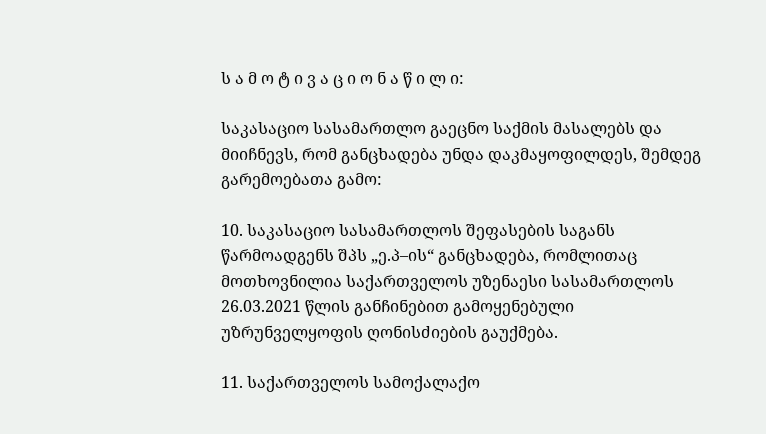ს ა მ ო ტ ი ვ ა ც ი ო ნ ა წ ი ლ ი:

საკასაციო სასამართლო გაეცნო საქმის მასალებს და მიიჩნევს, რომ განცხადება უნდა დაკმაყოფილდეს, შემდეგ გარემოებათა გამო:

10. საკასაციო სასამართლოს შეფასების საგანს წარმოადგენს შპს „ე.პ–ის“ განცხადება, რომლითაც მოთხოვნილია საქართველოს უზენაესი სასამართლოს 26.03.2021 წლის განჩინებით გამოყენებული უზრუნველყოფის ღონისძიების გაუქმება.

11. საქართველოს სამოქალაქო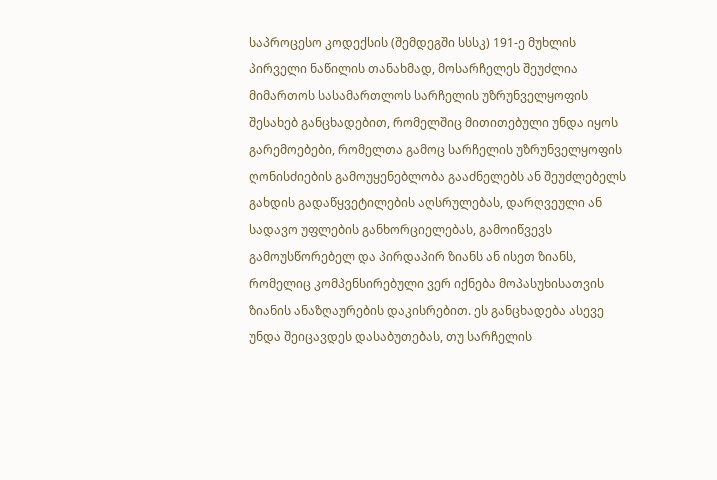საპროცესო კოდექსის (შემდეგში სსსკ) 191-ე მუხლის პირველი ნაწილის თანახმად, მოსარჩელეს შეუძლია მიმართოს სასამართლოს სარჩელის უზრუნველყოფის შესახებ განცხადებით, რომელშიც მითითებული უნდა იყოს გარემოებები, რომელთა გამოც სარჩელის უზრუნველყოფის ღონისძიების გამოუყენებლობა გააძნელებს ან შეუძლებელს გახდის გადაწყვეტილების აღსრულებას, დარღვეული ან სადავო უფლების განხორციელებას, გამოიწვევს გამოუსწორებელ და პირდაპირ ზიანს ან ისეთ ზიანს, რომელიც კომპენსირებული ვერ იქნება მოპასუხისათვის ზიანის ანაზღაურების დაკისრებით. ეს განცხადება ასევე უნდა შეიცავდეს დასაბუთებას, თუ სარჩელის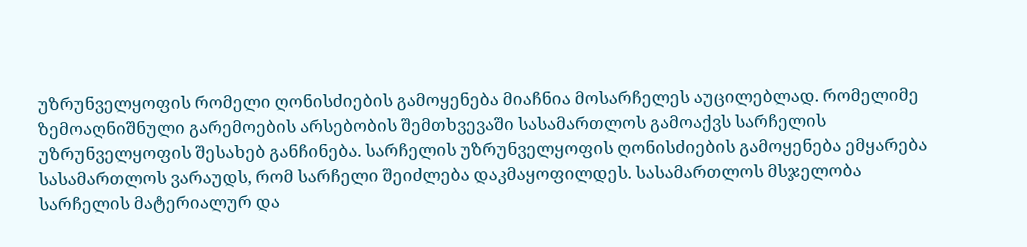უზრუნველყოფის რომელი ღონისძიების გამოყენება მიაჩნია მოსარჩელეს აუცილებლად. რომელიმე ზემოაღნიშნული გარემოების არსებობის შემთხვევაში სასამართლოს გამოაქვს სარჩელის უზრუნველყოფის შესახებ განჩინება. სარჩელის უზრუნველყოფის ღონისძიების გამოყენება ემყარება სასამართლოს ვარაუდს, რომ სარჩელი შეიძლება დაკმაყოფილდეს. სასამართლოს მსჯელობა სარჩელის მატერიალურ და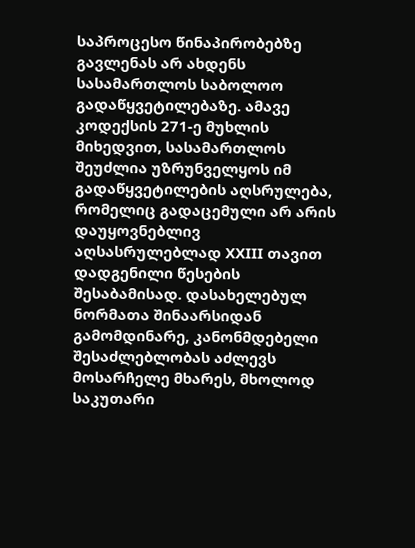საპროცესო წინაპირობებზე გავლენას არ ახდენს სასამართლოს საბოლოო გადაწყვეტილებაზე. ამავე კოდექსის 271-ე მუხლის მიხედვით, სასამართლოს შეუძლია უზრუნველყოს იმ გადაწყვეტილების აღსრულება, რომელიც გადაცემული არ არის დაუყოვნებლივ აღსასრულებლად XXIII თავით დადგენილი წესების შესაბამისად. დასახელებულ ნორმათა შინაარსიდან გამომდინარე, კანონმდებელი შესაძლებლობას აძლევს მოსარჩელე მხარეს, მხოლოდ საკუთარი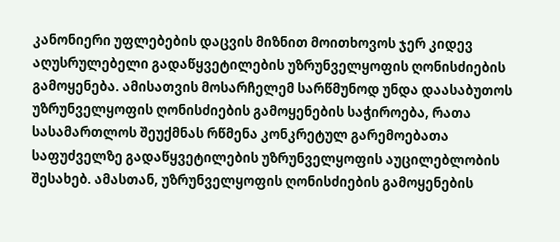კანონიერი უფლებების დაცვის მიზნით მოითხოვოს ჯერ კიდევ აღუსრულებელი გადაწყვეტილების უზრუნველყოფის ღონისძიების გამოყენება. ამისათვის მოსარჩელემ სარწმუნოდ უნდა დაასაბუთოს უზრუნველყოფის ღონისძიების გამოყენების საჭიროება, რათა სასამართლოს შეუქმნას რწმენა კონკრეტულ გარემოებათა საფუძველზე გადაწყვეტილების უზრუნველყოფის აუცილებლობის შესახებ. ამასთან, უზრუნველყოფის ღონისძიების გამოყენების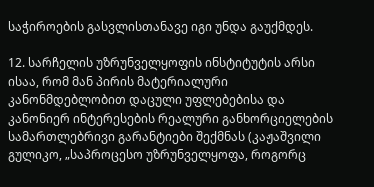საჭიროების გასვლისთანავე იგი უნდა გაუქმდეს.

12. სარჩელის უზრუნველყოფის ინსტიტუტის არსი ისაა, რომ მან პირის მატერიალური კანონმდებლობით დაცული უფლებებისა და კანონიერ ინტერესების რეალური განხორციელების სამართლებრივი გარანტიები შექმნას (კაჟაშვილი გულიკო, „საპროცესო უზრუნველყოფა, როგორც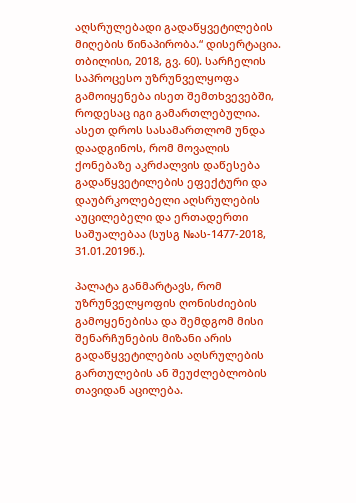აღსრულებადი გადაწყვეტილების მიღების წინაპირობა.“ დისერტაცია. თბილისი, 2018, გვ. 60). სარჩელის საპროცესო უზრუნველყოფა გამოიყენება ისეთ შემთხვევებში, როდესაც იგი გამართლებულია. ასეთ დროს სასამართლომ უნდა დაადგინოს, რომ მოვალის ქონებაზე აკრძალვის დაწესება გადაწყვეტილების ეფექტური და დაუბრკოლებელი აღსრულების აუცილებელი და ერთადერთი საშუალებაა (სუსგ №ას-1477-2018, 31.01.2019წ.).

პალატა განმარტავს, რომ უზრუნველყოფის ღონისძიების გამოყენებისა და შემდგომ მისი შენარჩუნების მიზანი არის გადაწყვეტილების აღსრულების გართულების ან შეუძლებლობის თავიდან აცილება.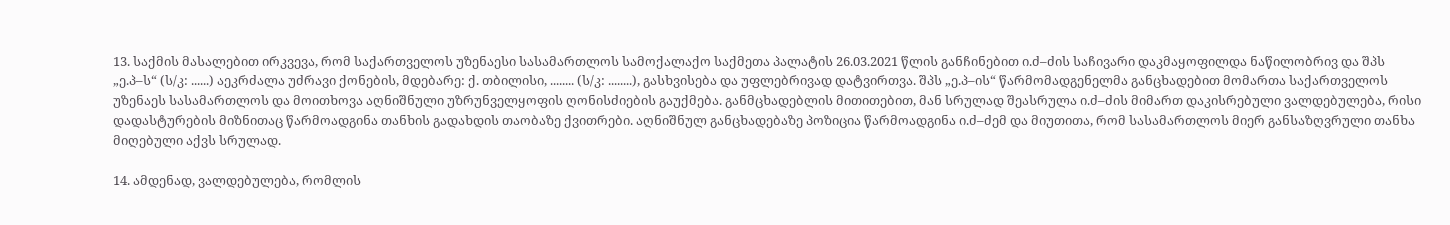13. საქმის მასალებით ირკვევა, რომ საქართველოს უზენაესი სასამართლოს სამოქალაქო საქმეთა პალატის 26.03.2021 წლის განჩინებით ი.ძ–ძის საჩივარი დაკმაყოფილდა ნაწილობრივ და შპს „ე.პ–ს“ (ს/კ: ......) აეკრძალა უძრავი ქონების, მდებარე: ქ. თბილისი, ........ (ს/კ: ........), გასხვისება და უფლებრივად დატვირთვა. შპს „ე.პ–ის“ წარმომადგენელმა განცხადებით მომართა საქართველოს უზენაეს სასამართლოს და მოითხოვა აღნიშნული უზრუნველყოფის ღონისძიების გაუქმება. განმცხადებლის მითითებით, მან სრულად შეასრულა ი.ძ–ძის მიმართ დაკისრებული ვალდებულება, რისი დადასტურების მიზნითაც წარმოადგინა თანხის გადახდის თაობაზე ქვითრები. აღნიშნულ განცხადებაზე პოზიცია წარმოადგინა ი.ძ–ძემ და მიუთითა, რომ სასამართლოს მიერ განსაზღვრული თანხა მიღებული აქვს სრულად.

14. ამდენად, ვალდებულება, რომლის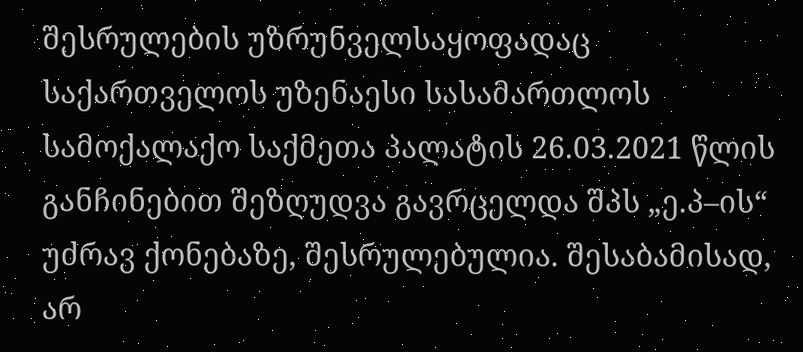შესრულების უზრუნველსაყოფადაც საქართველოს უზენაესი სასამართლოს სამოქალაქო საქმეთა პალატის 26.03.2021 წლის განჩინებით შეზღუდვა გავრცელდა შპს „ე.პ–ის“ უძრავ ქონებაზე, შესრულებულია. შესაბამისად, არ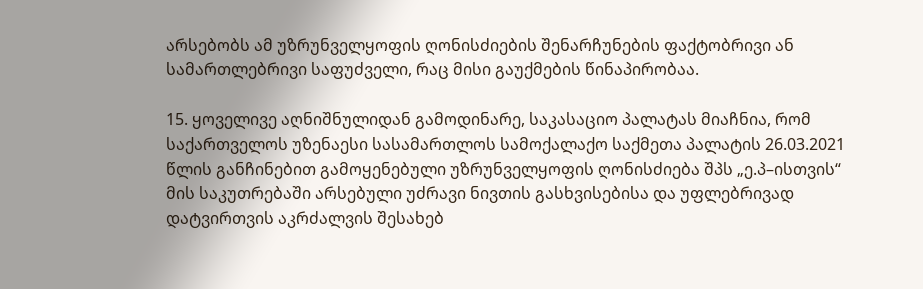არსებობს ამ უზრუნველყოფის ღონისძიების შენარჩუნების ფაქტობრივი ან სამართლებრივი საფუძველი, რაც მისი გაუქმების წინაპირობაა.

15. ყოველივე აღნიშნულიდან გამოდინარე, საკასაციო პალატას მიაჩნია, რომ საქართველოს უზენაესი სასამართლოს სამოქალაქო საქმეთა პალატის 26.03.2021 წლის განჩინებით გამოყენებული უზრუნველყოფის ღონისძიება შპს „ე.პ–ისთვის“ მის საკუთრებაში არსებული უძრავი ნივთის გასხვისებისა და უფლებრივად დატვირთვის აკრძალვის შესახებ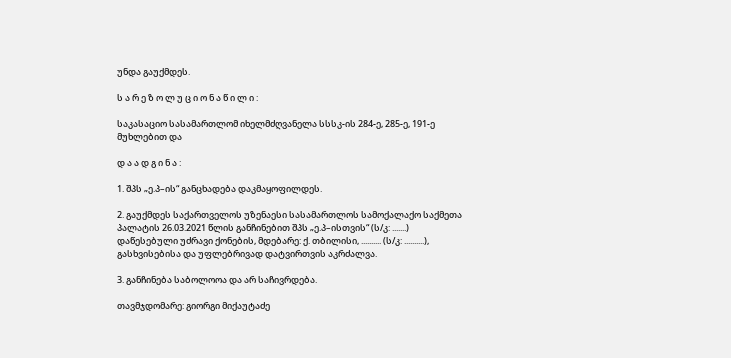უნდა გაუქმდეს.

ს ა რ ე ზ ო ლ უ ც ი ო ნ ა წ ი ლ ი :

საკასაციო სასამართლომ იხელმძღვანელა სსსკ-ის 284-ე, 285-ე, 191-ე მუხლებით და

დ ა ა დ გ ი ნ ა :

1. შპს „ე.პ–ის“ განცხადება დაკმაყოფილდეს.

2. გაუქმდეს საქართველოს უზენაესი სასამართლოს სამოქალაქო საქმეთა პალატის 26.03.2021 წლის განჩინებით შპს „ე.პ–ისთვის“ (ს/კ: .......) დაწესებული უძრავი ქონების, მდებარე: ქ. თბილისი, .......... (ს/კ: ..........), გასხვისებისა და უფლებრივად დატვირთვის აკრძალვა.

3. განჩინება საბოლოოა და არ საჩივრდება.

თავმჯდომარე: გიორგი მიქაუტაძე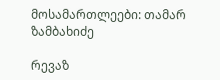მოსამართლეები: თამარ ზამბახიძე

რევაზ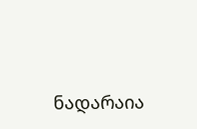ნადარაია